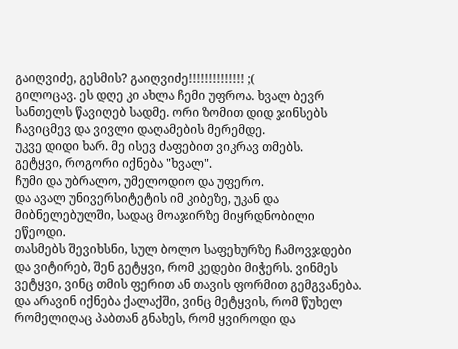გაიღვიძე, გესმის? გაიღვიძე!!!!!!!!!!!!!! ;(
გილოცავ. ეს დღე კი ახლა ჩემი უფროა. ხვალ ბევრ სანთელს წავიღებ სადმე. ორი ზომით დიდ ჯინსებს ჩავიცმევ და ვივლი დაღამების მერემდე.
უკვე დიდი ხარ. მე ისევ ძაფებით ვიკრავ თმებს.
გეტყვი, როგორი იქნება "ხვალ".
ჩუმი და უბრალო, უმელოდიო და უფერო.
და ავალ უნივერსიტეტის იმ კიბეზე, უკან და მიბნელებულში, სადაც მოაჯირზე მიყრდნობილი ეწეოდი.
თასმებს შევიხსნი, სულ ბოლო საფეხურზე ჩამოვჯდები და ვიტირებ, შენ გეტყვი, რომ კედები მიჭერს. ვინმეს ვეტყვი, ვინც თმის ფერით ან თავის ფორმით გემგვანება.
და არავინ იქნება ქალაქში, ვინც მეტყვის, რომ წუხელ რომელიღაც პაბთან გნახეს, რომ ყვიროდი და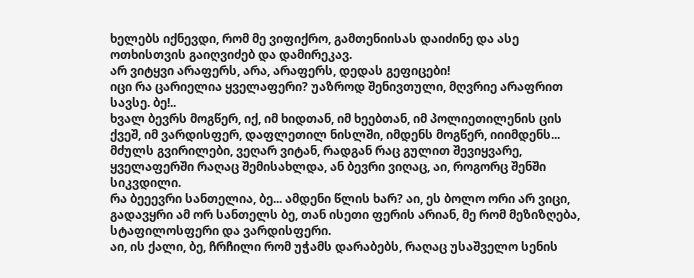ხელებს იქნევდი, რომ მე ვიფიქრო, გამთენიისას დაიძინე და ასე ოთხისთვის გაიღვიძებ და დამირეკავ.
არ ვიტყვი არაფერს, არა, არაფერს, დედას გეფიცები!
იცი რა ცარიელია ყველაფერი? უაზროდ შენივთული, მღვრიე არაფრით სავსე. ბე!..
ხვალ ბევრს მოგწერ, იქ, იმ ხიდთან, იმ ხეებთან, იმ პოლიეთილენის ცის ქვეშ, იმ ვარდისფერ, დაფლეთილ ნისლში, იმდენს მოგწერ, იიიმდენს...
მძულს გვირილები, ვეღარ ვიტან, რადგან რაც გულით შევიყვარე, ყველაფერში რაღაც შემისახლდა, ან ბევრი ვიღაც, აი, როგორც შენში სიკვდილი.
რა ბეეევრი სანთელია, ბე... ამდენი წლის ხარ? აი, ეს ბოლო ორი არ ვიცი, გადავყრი ამ ორ სანთელს ბე, თან ისეთი ფერის არიან, მე რომ მეზიზღება, სტაფილოსფერი და ვარდისფერი.
აი, ის ქალი, ბე, ჩრჩილი რომ უჭამს დარაბებს, რაღაც უსაშველო სენის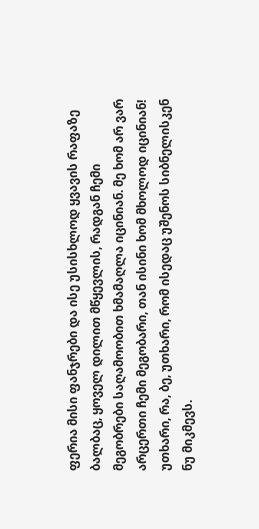ფერია მისი ფანჯრები და ისე უსისხლოდ ყვავის რაფაზე ბალბაც, ყოველ დილით მწყევლის, რადგან ჩემი მეგობრები საღამოობით ხმამაღლა იცინიან. მე ხომ არ ვარ არცერთი ჩემი მეგობარი, თან ისინი ხომ მხოლოდ იცინიან! უთხარი, რა, ბე, უთხარი, რომ ისედაც უშენოს სიბნელისკენ ნუ მიკმევს.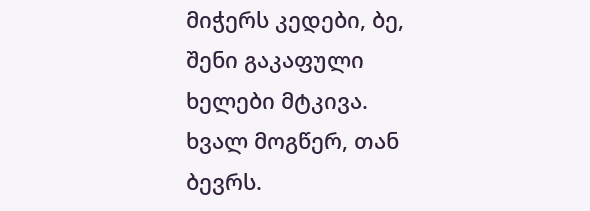მიჭერს კედები, ბე, შენი გაკაფული ხელები მტკივა.
ხვალ მოგწერ, თან ბევრს.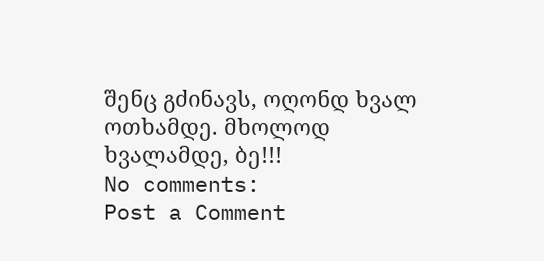შენც გძინავს, ოღონდ ხვალ ოთხამდე. მხოლოდ ხვალამდე, ბე!!!
No comments:
Post a Comment